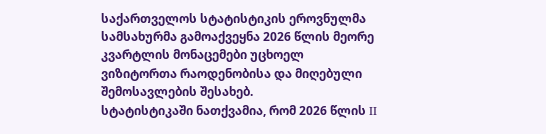საქართველოს სტატისტიკის ეროვნულმა სამსახურმა გამოაქვეყნა 2026 წლის მეორე კვარტლის მონაცემები უცხოელ ვიზიტორთა რაოდენობისა და მიღებული შემოსავლების შესახებ.
სტატისტიკაში ნათქვამია, რომ 2026 წლის II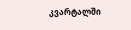კვარტალში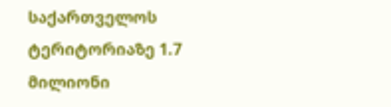საქართველოს ტერიტორიაზე 1.7 მილიონი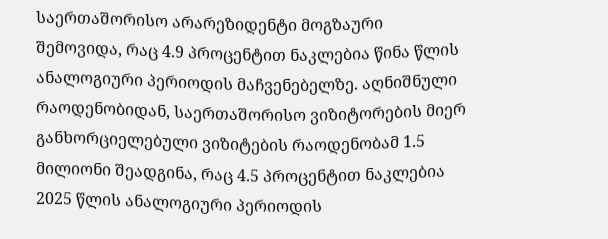საერთაშორისო არარეზიდენტი მოგზაური შემოვიდა, რაც 4.9 პროცენტით ნაკლებია წინა წლის ანალოგიური პერიოდის მაჩვენებელზე. აღნიშნული რაოდენობიდან, საერთაშორისო ვიზიტორების მიერ განხორციელებული ვიზიტების რაოდენობამ 1.5 მილიონი შეადგინა, რაც 4.5 პროცენტით ნაკლებია 2025 წლის ანალოგიური პერიოდის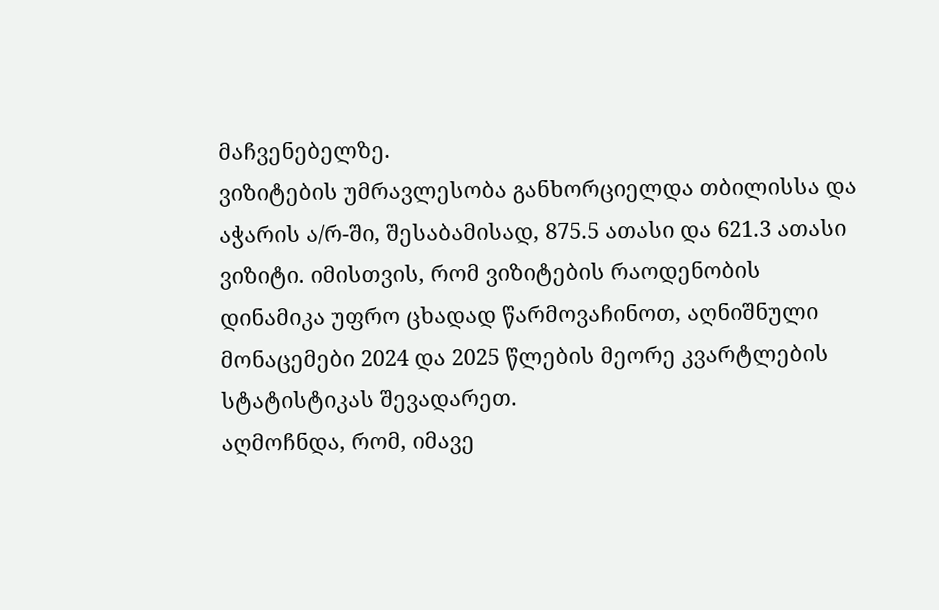მაჩვენებელზე.
ვიზიტების უმრავლესობა განხორციელდა თბილისსა და აჭარის ა/რ-ში, შესაბამისად, 875.5 ათასი და 621.3 ათასი ვიზიტი. იმისთვის, რომ ვიზიტების რაოდენობის დინამიკა უფრო ცხადად წარმოვაჩინოთ, აღნიშნული მონაცემები 2024 და 2025 წლების მეორე კვარტლების სტატისტიკას შევადარეთ.
აღმოჩნდა, რომ, იმავე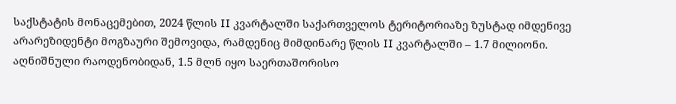საქსტატის მონაცემებით, 2024 წლის II კვარტალში საქართველოს ტერიტორიაზე ზუსტად იმდენივე არარეზიდენტი მოგზაური შემოვიდა, რამდენიც მიმდინარე წლის II კვარტალში – 1.7 მილიონი. აღნიშნული რაოდენობიდან, 1.5 მლნ იყო საერთაშორისო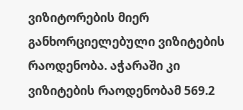ვიზიტორების მიერ განხორციელებული ვიზიტების რაოდენობა. აჭარაში კი ვიზიტების რაოდენობამ 569.2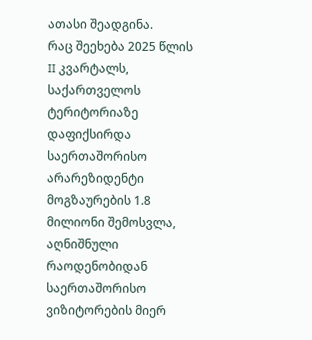ათასი შეადგინა.
რაც შეეხება 2025 წლის II კვარტალს, საქართველოს ტერიტორიაზე დაფიქსირდა საერთაშორისო არარეზიდენტი მოგზაურების 1.8 მილიონი შემოსვლა, აღნიშნული რაოდენობიდან საერთაშორისო ვიზიტორების მიერ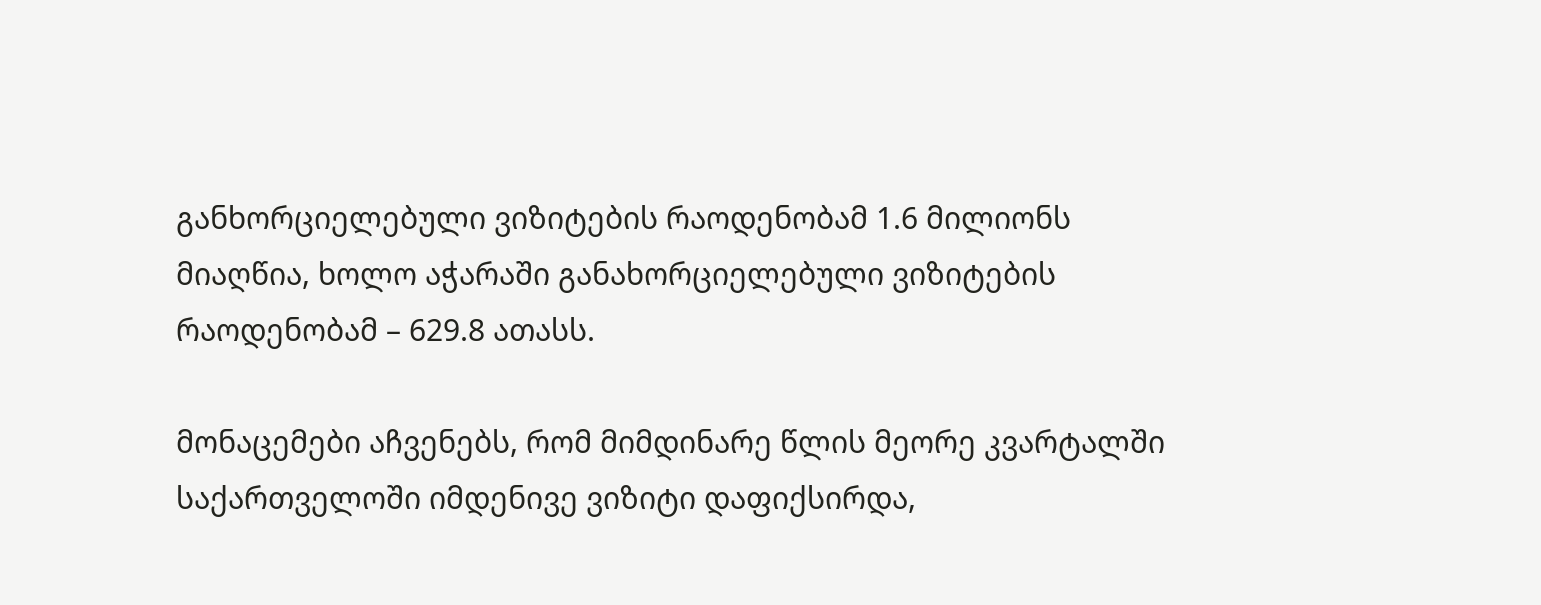განხორციელებული ვიზიტების რაოდენობამ 1.6 მილიონს მიაღწია, ხოლო აჭარაში განახორციელებული ვიზიტების რაოდენობამ – 629.8 ათასს.

მონაცემები აჩვენებს, რომ მიმდინარე წლის მეორე კვარტალში საქართველოში იმდენივე ვიზიტი დაფიქსირდა,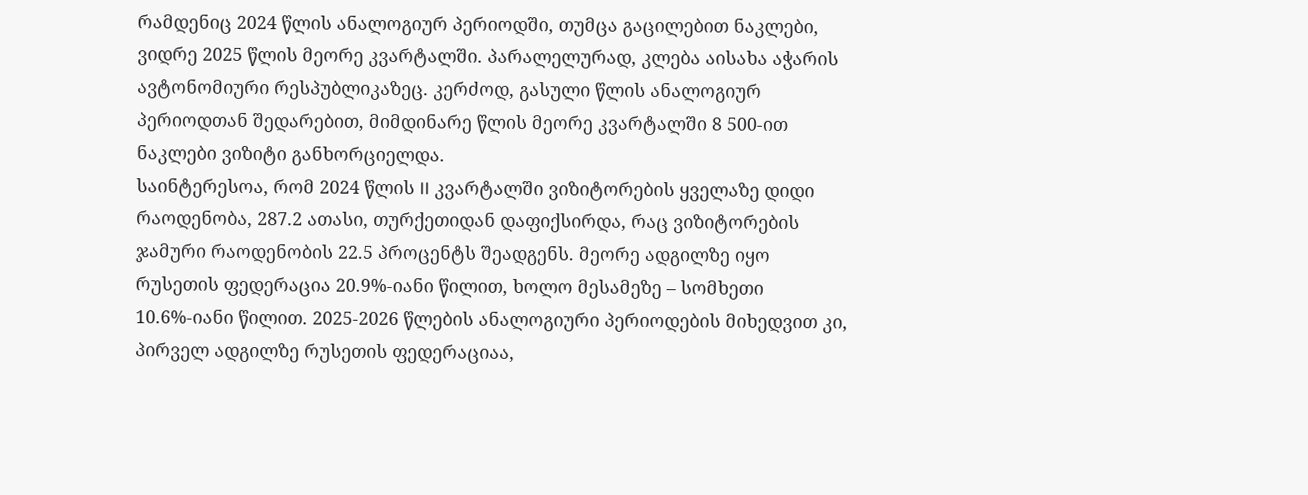რამდენიც 2024 წლის ანალოგიურ პერიოდში, თუმცა გაცილებით ნაკლები, ვიდრე 2025 წლის მეორე კვარტალში. პარალელურად, კლება აისახა აჭარის ავტონომიური რესპუბლიკაზეც. კერძოდ, გასული წლის ანალოგიურ პერიოდთან შედარებით, მიმდინარე წლის მეორე კვარტალში 8 500-ით ნაკლები ვიზიტი განხორციელდა.
საინტერესოა, რომ 2024 წლის II კვარტალში ვიზიტორების ყველაზე დიდი რაოდენობა, 287.2 ათასი, თურქეთიდან დაფიქსირდა, რაც ვიზიტორების ჯამური რაოდენობის 22.5 პროცენტს შეადგენს. მეორე ადგილზე იყო რუსეთის ფედერაცია 20.9%-იანი წილით, ხოლო მესამეზე – სომხეთი 10.6%-იანი წილით. 2025-2026 წლების ანალოგიური პერიოდების მიხედვით კი, პირველ ადგილზე რუსეთის ფედერაციაა,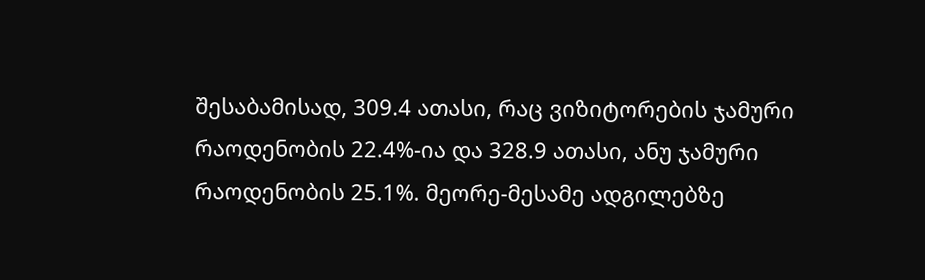შესაბამისად, 309.4 ათასი, რაც ვიზიტორების ჯამური რაოდენობის 22.4%-ია და 328.9 ათასი, ანუ ჯამური რაოდენობის 25.1%. მეორე-მესამე ადგილებზე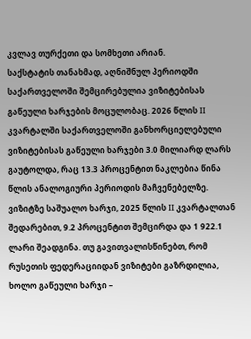კვლავ თურქეთი და სომხეთი არიან.
საქსტატის თანახმად, აღნიშნულ პერიოდში საქართველოში შემცირებულია ვიზიტებისას გაწეული ხარჯების მოცულობაც. 2026 წლის II კვარტალში საქართველოში განხორციელებული ვიზიტებისას გაწეული ხარჯები 3.0 მილიარდ ლარს გაუტოლდა, რაც 13.3 პროცენტით ნაკლებია წინა წლის ანალოგიური პერიოდის მაჩვენებელზე. ვიზიტზე საშუალო ხარჯი, 2025 წლის II კვარტალთან შედარებით, 9.2 პროცენტით შემცირდა და 1 922.1 ლარი შეადგინა. თუ გავითვალისწინებთ, რომ რუსეთის ფედერაციიდან ვიზიტები გაზრდილია, ხოლო გაწეული ხარჯი –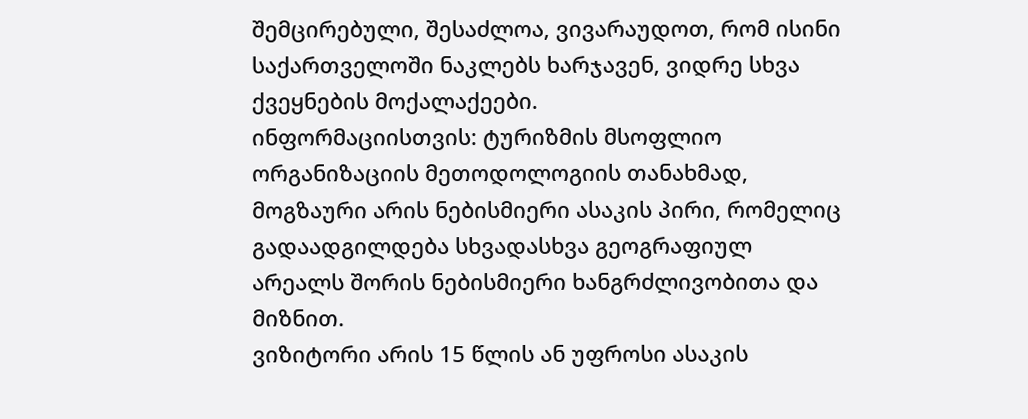შემცირებული, შესაძლოა, ვივარაუდოთ, რომ ისინი საქართველოში ნაკლებს ხარჯავენ, ვიდრე სხვა ქვეყნების მოქალაქეები.
ინფორმაციისთვის: ტურიზმის მსოფლიო ორგანიზაციის მეთოდოლოგიის თანახმად, მოგზაური არის ნებისმიერი ასაკის პირი, რომელიც გადაადგილდება სხვადასხვა გეოგრაფიულ არეალს შორის ნებისმიერი ხანგრძლივობითა და მიზნით.
ვიზიტორი არის 15 წლის ან უფროსი ასაკის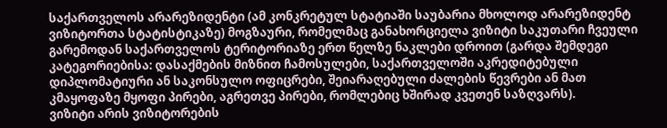საქართველოს არარეზიდენტი (ამ კონკრეტულ სტატიაში საუბარია მხოლოდ არარეზიდენტ ვიზიტორთა სტატისტიკაზე) მოგზაური, რომელმაც განახორციელა ვიზიტი საკუთარი ჩვეული გარემოდან საქართველოს ტერიტორიაზე ერთ წელზე ნაკლები დროით (გარდა შემდეგი კატეგორიებისა: დასაქმების მიზნით ჩამოსულები, საქართველოში აკრედიტებული დიპლომატიური ან საკონსულო ოფიცრები, შეიარაღებული ძალების წევრები ან მათ კმაყოფაზე მყოფი პირები, აგრეთვე პირები, რომლებიც ხშირად კვეთენ საზღვარს).
ვიზიტი არის ვიზიტორების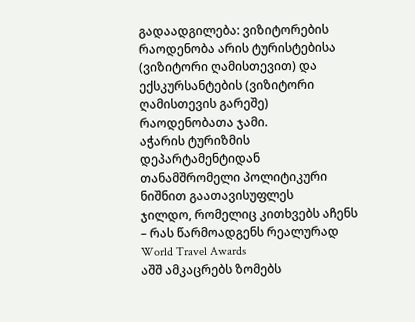გადაადგილება: ვიზიტორების რაოდენობა არის ტურისტებისა (ვიზიტორი ღამისთევით) და ექსკურსანტების (ვიზიტორი ღამისთევის გარეშე) რაოდენობათა ჯამი.
აჭარის ტურიზმის დეპარტამენტიდან თანამშრომელი პოლიტიკური ნიშნით გაათავისუფლეს
ჯილდო, რომელიც კითხვებს აჩენს – რას წარმოადგენს რეალურად World Travel Awards
აშშ ამკაცრებს ზომებს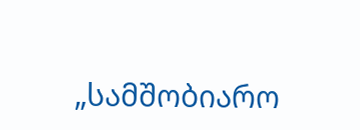„სამშობიარო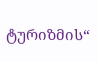ტურიზმის“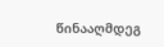წინააღმდეგ